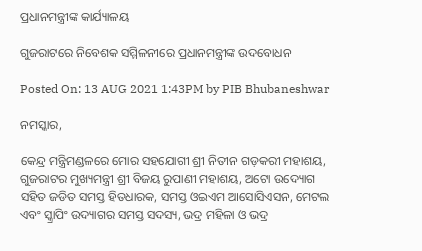ପ୍ରଧାନମନ୍ତ୍ରୀଙ୍କ କାର୍ଯ୍ୟାଳୟ

ଗୁଜରାଟରେ ନିବେଶକ ସମ୍ମିଳନୀରେ ପ୍ରଧାନମନ୍ତ୍ରୀଙ୍କ ଉଦବୋଧନ

Posted On: 13 AUG 2021 1:43PM by PIB Bhubaneshwar

ନମସ୍କାର,

କେନ୍ଦ୍ର ମନ୍ତ୍ରିମଣ୍ଡଳରେ ମୋର ସହଯୋଗୀ ଶ୍ରୀ ନିତୀନ ଗଡ଼କରୀ ମହାଶୟ, ଗୁଜରାଟର ମୁଖ୍ୟମନ୍ତ୍ରୀ ଶ୍ରୀ ବିଜୟ ରୁପାଣୀ ମହାଶୟ, ଅଟୋ ଉଦ୍ୟୋଗ ସହିତ ଜଡିତ ସମସ୍ତ ହିତଧାରକ, ସମସ୍ତ ଓଇଏମ ଆସୋସିଏସନ, ମେଟଲ ଏବଂ ସ୍କ୍ରାପିଂ ଉଦ୍ୟାଗର ସମସ୍ତ ସଦସ୍ୟ, ଭଦ୍ର ମହିଳା ଓ ଭଦ୍ର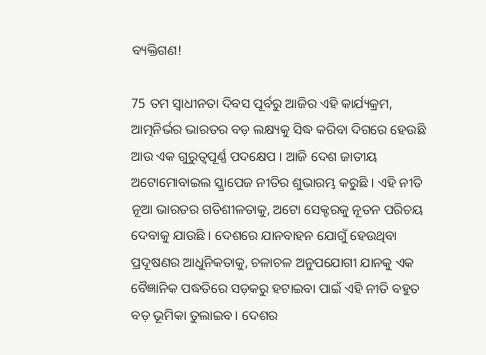ବ୍ୟକ୍ତିଗଣ!

75 ତମ ସ୍ୱାଧୀନତା ଦିବସ ପୂର୍ବରୁ ଆଜିର ଏହି କାର୍ଯ୍ୟକ୍ରମ, ଆତ୍ମନିର୍ଭର ଭାରତର ବଡ଼ ଲକ୍ଷ୍ୟକୁ ସିଦ୍ଧ କରିବା ଦିଗରେ ହେଉଛି ଆଉ ଏକ ଗୁରୁତ୍ବପୂର୍ଣ୍ଣ ପଦକ୍ଷେପ । ଆଜି ଦେଶ ଜାତୀୟ ଅଟୋମୋବାଇଲ ସ୍କ୍ରାପେଜ ନୀତିର ଶୁଭାରମ୍ଭ କରୁଛି । ଏହି ନୀତି ନୂଆ ଭାରତର ଗତିଶୀଳତାକୁ, ଅଟୋ ସେକ୍ଟରକୁ ନୂତନ ପରିଚୟ ଦେବାକୁ ଯାଉଛି । ଦେଶରେ ଯାନବାହନ ଯୋଗୁଁ ହେଉଥିବା ପ୍ରଦୂଷଣର ଆଧୁନିକତାକୁ, ଚଳାଚଳ ଅନୁପଯୋଗୀ ଯାନକୁ ଏକ ବୈଜ୍ଞାନିକ ପଦ୍ଧତିରେ ସଡ଼କରୁ ହଟାଇବା ପାଇଁ ଏହି ନୀତି ବହୁତ ବଡ଼ ଭୂମିକା ତୁଲାଇବ। ଦେଶର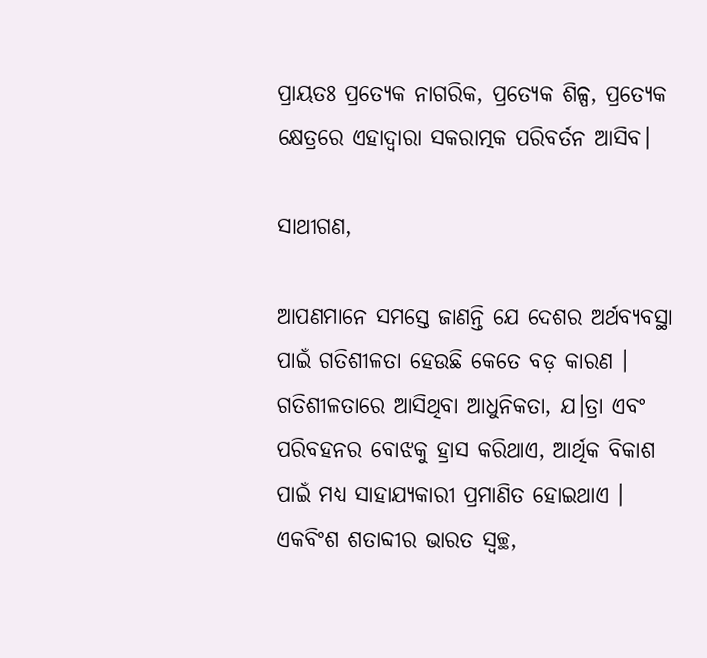ପ୍ରାୟତଃ ପ୍ରତ୍ୟେକ ନାଗରିକ, ପ୍ରତ୍ୟେକ ଶିଳ୍ପ, ପ୍ରତ୍ୟେକ କ୍ଷେତ୍ରରେ ଏହାଦ୍ୱାରା ସକରାତ୍ମକ ପରିବର୍ତନ ଆସିବ।

ସାଥୀଗଣ,

ଆପଣମାନେ ସମସ୍ତେ ଜାଣନ୍ତି ଯେ ଦେଶର ଅର୍ଥବ୍ୟବସ୍ଥା ପାଇଁ ଗତିଶୀଳତା ହେଉଛି କେତେ ବଡ଼ କାରଣ । ଗତିଶୀଳତାରେ ଆସିଥିବା ଆଧୁନିକତା, ଯ।ତ୍ରା ଏବଂ ପରିବହନର ବୋଝକୁ ହ୍ରାସ କରିଥାଏ, ଆର୍ଥିକ ବିକାଶ ପାଇଁ ମଧ୍ୟ ସାହାଯ୍ୟ‌କାରୀ ପ୍ରମାଣିତ ହୋଇଥାଏ । ଏକବିଂଶ ଶତାବ୍ଦୀର ଭାରତ ସ୍ୱଚ୍ଛ,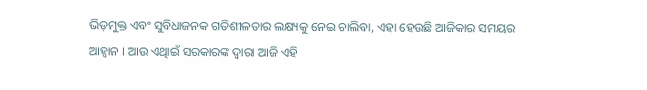ଭିଡ଼ମୁକ୍ତ ଏବଂ ସୁବିଧାଜନକ ଗତିଶୀଳତାର ଲକ୍ଷ୍ୟକୁ ନେଇ ଚାଲିବା, ଏହା ହେଉଛି ଆଜିକାର ସମୟର ଆହ୍ବାନ । ଆଉ ଏଥିାଇଁ ସରକାରଙ୍କ ଦ୍ୱାରା ଆଜି ଏହି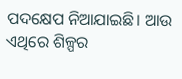ପଦକ୍ଷେପ ନିଆଯାଇଛି। ଆଉ ଏଥିରେ ଶିଳ୍ପର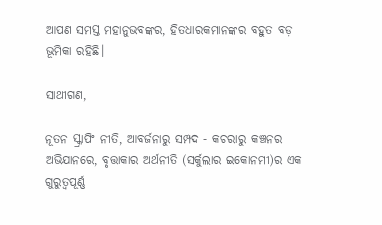ଆପଣ ସମସ୍ତ ମହାନୁଭବଙ୍କର, ହିତଧାରକମାନଙ୍କର ବହୁତ ବଡ଼ ଭୂମିକା ରହିଛି।

ସାଥୀଗଣ,

ନୂତନ ସ୍କ୍ରାପିଂ ନୀତି, ଆବର୍ଜନାରୁ ସମ୍ପଦ - କଚରାରୁ କଞ୍ଚନର ଅଭିଯାନରେ, ବୃତ୍ତାକାର ଅର୍ଥନୀତି (ସର୍କୁଲାର ଇକୋନମୀ)ର ଏକ ଗୁରୁତ୍ବପୂର୍ଣ୍ଣ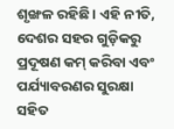ଶୃଙ୍ଖଳ ରହିଛି । ଏହି ନୀତି, ଦେଶର ସହର ଗୁଡ଼ିକରୁ ପ୍ରଦୂଷଣ କମ୍‍ କରିବା ଏବଂ ପର୍ଯ୍ୟାବରଣର ସୁରକ୍ଷା ସହିତ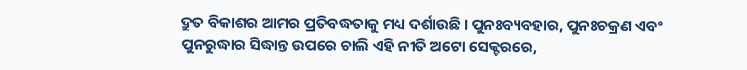ଦ୍ରୁତ ବିକାଶର ଆମର ପ୍ରତିବଦ୍ଧତାକୁ ମଧ୍ୟ ଦର୍ଶାଉଛି । ପୁନଃବ୍ୟବହାର, ପୁନଃଚକ୍ରଣ ଏବଂ ପୁନରୁଦ୍ଧାର ସିଦ୍ଧାନ୍ତ ଉପରେ ଚାଲି ଏହି ନୀତି ଅଟୋ ସେକ୍ଟରରେ,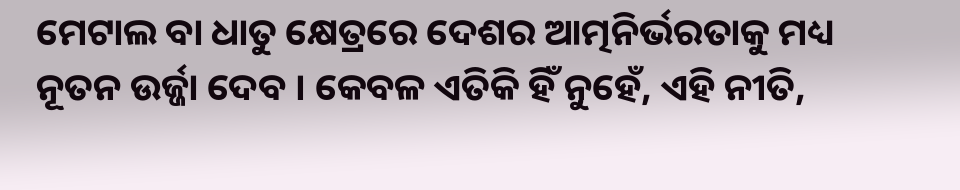ମେଟାଲ ବା ଧାତୁ କ୍ଷେତ୍ରରେ ଦେଶର ଆତ୍ମନିର୍ଭରତାକୁ ମଧ୍ୟ ନୂତନ ଉର୍ଜ୍ଜା ଦେବ । କେବଳ ଏତିକି ହିଁ ନୁହେଁ, ଏହି ନୀତି,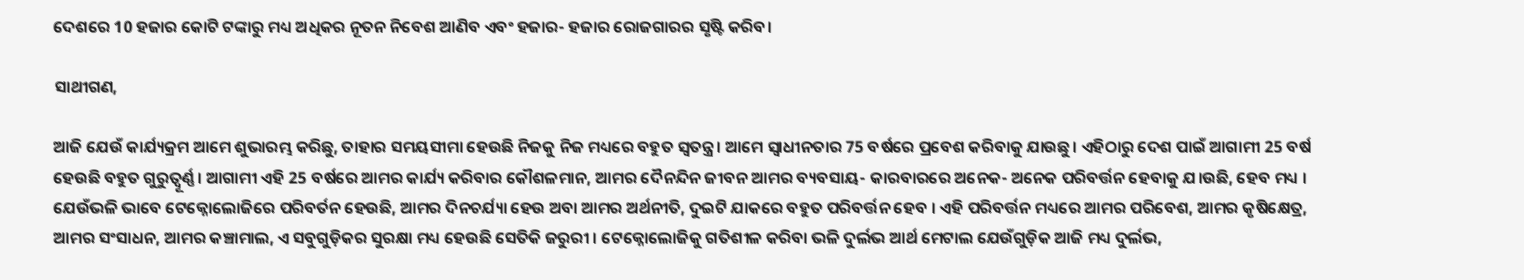ଦେଶରେ 10 ହଜାର କୋଟି ଟଙ୍କାରୁ ମଧ୍ୟ ଅଧିକର ନୂତନ ନିବେଶ ଆଣିବ ଏବଂ ହଜାର- ହଜାର ରୋଜଗାରର ସୃଷ୍ଟି କରିବ।

ସାଥୀଗଣ,

ଆଜି ଯେଉଁ କାର୍ଯ୍ୟକ୍ରମ ଆମେ ଶୁଭାରମ୍ଭ କରିଛୁ, ତାହାର ସମୟସୀମା ହେଉଛି ନିଜକୁ ନିଜ ମଧ୍ୟରେ ବହୁତ ସ୍ବତନ୍ତ୍ର । ଆମେ ସ୍ୱାଧୀନତାର 75 ବର୍ଷରେ ପ୍ରବେଶ କରିବାକୁ ଯାଉଛୁ। ଏହିଠାରୁ ଦେଶ ପାଇଁ ଆଗାମୀ 25 ବର୍ଷ ହେଉଛି ବହୁତ ଗୁରୁତ୍ୱୂର୍ଣ୍ଣ । ଆଗାମୀ ଏହି 25 ବର୍ଷରେ ଆମର କାର୍ଯ୍ୟ କରିବାର କୌଶଳମାନ, ଆମର ଦୈନନ୍ଦିନ ଜୀବନ ଆମର ବ୍ୟବସାୟ- କାରବାରରେ ଅନେକ- ଅନେକ ପରିବର୍ତ୍ତନ ହେବାକୁ ଯ।ଉଛି, ହେବ ମଧ୍ୟ । ଯେଉଁଭଳି ଭାବେ ଟେକ୍ନୋଲୋଜିରେ ପରିବର୍ତନ ହେଉଛି, ଆମର ଦିନଚର୍ଯ୍ୟା ହେଉ ଅବା ଆମର ଅର୍ଥନୀତି, ଦୁଇଟି ଯାକରେ ବହୁତ ପରିବର୍ତ୍ତନ ହେବ । ଏହି ପରିବର୍ତ୍ତନ ମଧ୍ୟରେ ଆମର ପରିବେଶ, ଆମର କୃଷିକ୍ଷେତ୍ର, ଆମର ସଂସାଧନ, ଆମର କଞ୍ଚାମାଲ, ଏ ସବୁଗୁଡ଼ିକର ସୁରକ୍ଷା ମଧ୍ୟ ହେଉଛି ସେତିକି ଜରୁରୀ । ଟେକ୍ନୋଲୋଜିକୁ ଗତିଶୀଳ କରିବା ଭଳି ଦୁର୍ଲଭ ଆର୍ଥ ମେଟାଲ ଯେଉଁଗୁଡ଼ିକ ଆଜି ମଧ୍ୟ ଦୁର୍ଲଭ,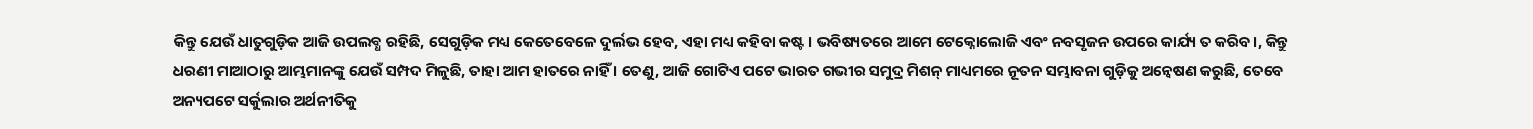କିନ୍ତୁ ଯେଉଁ ଧାତୁଗୁଡ଼ିକ ଆଜି ଉପଲବ୍ଧ ରହିଛି, ସେଗୁଡ଼ିକ ମଧ୍ୟ କେତେବେଳେ ଦୁର୍ଲଭ ହେବ, ଏହା ମଧ୍ୟ କହିବା କଷ୍ଟ । ଭବିଷ୍ୟତରେ ଆମେ ଟେକ୍ନୋଲୋଜି ଏବଂ ନବସୃଜନ ଉପରେ କାର୍ଯ୍ୟ ତ କରିବ।, କିନ୍ତୁ ଧରଣୀ ମାଆଠାରୁ ଆମ୍ଭମାନଙ୍କୁ ଯେଉଁ ସମ୍ପଦ ମିଳୁଛି, ତାହା ଆମ ହାତରେ ନାହିଁ । ତେଣୁ, ଆଜି ଗୋଟିଏ ପଟେ ଭାରତ ଗଭୀର ସମୁଦ୍ର ମିଶନ୍‍ ମାଧ୍ୟମରେ ନୂତନ ସମ୍ଭାବନା ଗୁଡ଼ିକୁ ଅନ୍ୱେଷଣ କରୁଛି, ତେବେ ଅନ୍ୟପଟେ ସର୍କୁଲାର ଅର୍ଥନୀତିକୁ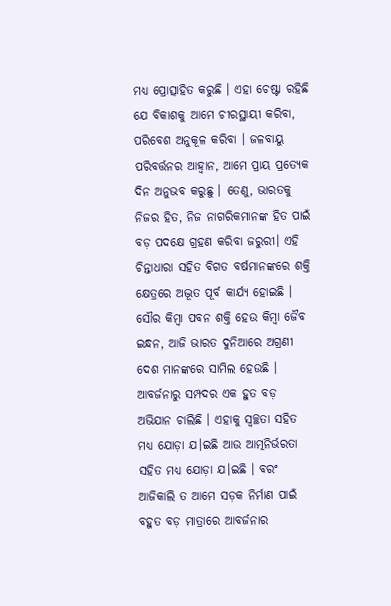ମଧ୍ୟ ପ୍ରୋତ୍ସାହିତ କରୁଛି । ଏହା ଚେଷ୍ଟା ରହିଛି ଯେ ବିକାଶକୁ ଆମେ ଚୀରସ୍ଥାୟୀ କରିବା, ପରିବେଶ ଅନୁକୂଳ କରିବା । ଜଳବାୟୁ ପରିବର୍ତ୍ତନର ଆହ୍ୱାନ, ଆମେ ପ୍ରାୟ ପ୍ରତ୍ୟେକ ଦିନ ଅନୁଭବ କରୁଛୁ । ତେଣୁ, ଭାରତକୁ ନିଜର ହିତ, ନିଜ ନାଗରିକମାନଙ୍କ ହିତ ପାଇଁ ବଡ଼ ପଦକ୍ଷେ ଗ୍ରହଣ କରିବା ଜରୁରୀ। ଏହି ଚିନ୍ତାଧାରା ସହିତ ବିଗତ ବର୍ଷମାନଙ୍କରେ ଶକ୍ତି କ୍ଷେତ୍ରରେ ଅଦ୍ଭୂତ ପୂର୍ବ କାର୍ଯ୍ୟ ହୋଇଛି । ସୌର କିମ୍ବା ପବନ ଶକ୍ତି ହେଉ କିମ୍ବା ଜୈବ ଇନ୍ଧନ, ଆଜି ଭାରତ ଦୁନିଆରେ ଅଗ୍ରଣୀ ଦେଶ ମାନଙ୍କରେ ସାମିଲ ହେଉଛି । ଆବର୍ଜନାରୁ ସମ୍ପଦର ଏକ ହୁତ ବଡ଼ ଅଭିଯାନ ଚାଲିଛି । ଏହାକୁ ସ୍ୱଚ୍ଛତା ସହିତ ମଧ୍ୟ ଯୋଡ଼ା ଯ।ଇଛି ଆଉ ଆତ୍ମନିର୍ଭରତା ସହିତ ମଧ୍ୟ ଯୋଡ଼ା ଯ।ଇଛି । ବରଂ ଆଜିକାଲି ତ ଆମେ ସଡ଼କ ନିର୍ମାଣ ପାଇଁ ବହୁତ ବଡ଼ ମାତ୍ରାରେ ଆବର୍ଜନାର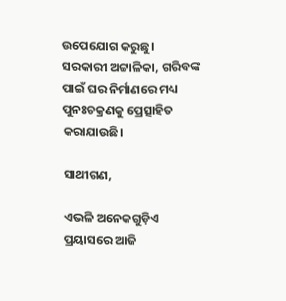ଉପେଯୋଗ କରୁଛୁ। ସରକାରୀ ଅଟ୍ଟାଳିକା, ଗରିବଙ୍କ ପାଇଁ ଘର ନିର୍ମାଣରେ ମଧ୍ୟ ପୁନଃଚକ୍ରଣକୁ ପ୍ରେତ୍ସାହିତ କରାଯାଉଛି।

ସାଥୀଗଣ,

ଏଭଳି ଅନେକଗୁଡ଼ିଏ ପ୍ରୟାସରେ ଆଜି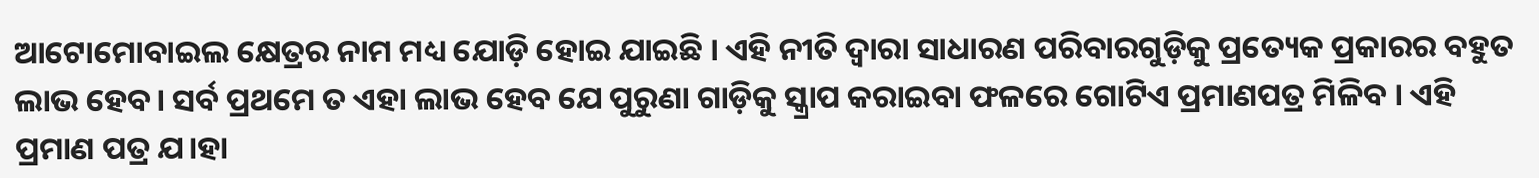ଆଟୋମୋବାଇଲ କ୍ଷେତ୍ରର ନାମ ମଧ୍ୟ ଯୋଡ଼ି ହୋଇ ଯାଇଛି । ଏହି ନୀତି ଦ୍ୱାରା ସାଧାରଣ ପରିବାରଗୁଡ଼ିକୁ ପ୍ରତ୍ୟେକ ପ୍ରକାରର ବହୁତ ଲାଭ ହେବ। ସର୍ବ ପ୍ରଥମେ ତ ଏହା ଲାଭ ହେବ ଯେ ପୁରୁଣା ଗାଡ଼ିକୁ ସ୍କ୍ରାପ କରାଇବା ଫଳରେ ଗୋଟିଏ ପ୍ରମାଣପତ୍ର ମିଳିବ । ଏହି ପ୍ରମାଣ ପତ୍ର ଯ।ହା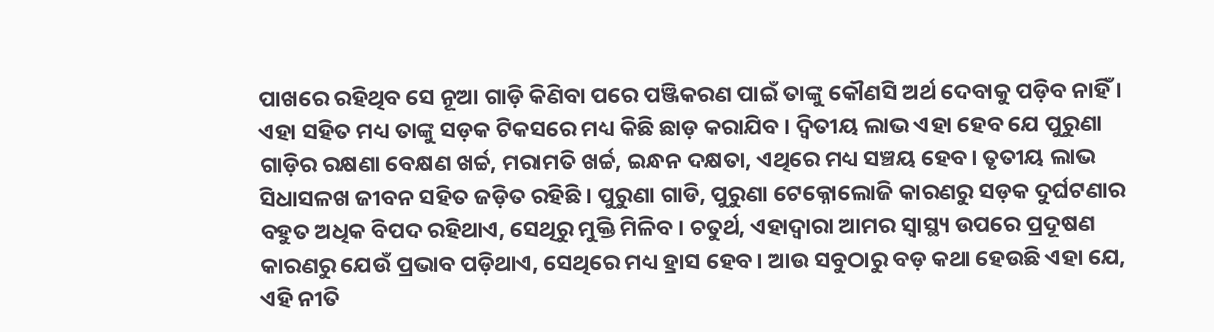ପାଖରେ ରହିଥିବ ସେ ନୂଆ ଗାଡ଼ି କିଣିବା ପରେ ପଞ୍ଜିକରଣ ପାଇଁ ତାଙ୍କୁ କୌଣସି ଅର୍ଥ ଦେବାକୁ ପଡ଼ିବ ନାହିଁ । ଏହା ସହିତ ମଧ୍ୟ ତାଙ୍କୁ ସଡ଼କ ଟିକସରେ ମଧ୍ୟ କିଛି ଛାଡ଼ କରାଯିବ । ଦ୍ୱିତୀୟ ଲାଭ ଏହା ହେବ ଯେ ପୁରୁଣା ଗାଡ଼ିର ରକ୍ଷଣା ବେକ୍ଷଣ ଖର୍ଚ୍ଚ, ମରାମତି ଖର୍ଚ୍ଚ, ଇନ୍ଧନ ଦକ୍ଷତା, ଏଥିରେ ମଧ୍ୟ ସଞ୍ଚୟ ହେବ। ତୃତୀୟ ଲାଭ ସିଧାସଳଖ ଜୀବନ ସହିତ ଜଡ଼ିତ ରହିଛି । ପୁରୁଣା ଗାଡି, ପୁରୁଣା ଟେକ୍ନୋଲୋଜି କାରଣରୁ ସଡ଼କ ଦୁର୍ଘଟଣାର ବହୁତ ଅଧିକ ବିପଦ ରହିଥାଏ, ସେଥିରୁ ମୁକ୍ତି ମିଳିବ । ଚତୁର୍ଥ, ଏହାଦ୍ୱାରା ଆମର ସ୍ୱାସ୍ଥ୍ୟ ଉପରେ ପ୍ରଦୂଷଣ କାରଣରୁ ଯେଉଁ ପ୍ରଭାବ ପଡ଼ିଥାଏ, ସେଥିରେ ମଧ୍ୟ ହ୍ରାସ ହେବ। ଆଉ ସବୁଠାରୁ ବଡ଼ କଥା ହେଉଛି ଏହା ଯେ, ଏହି ନୀତି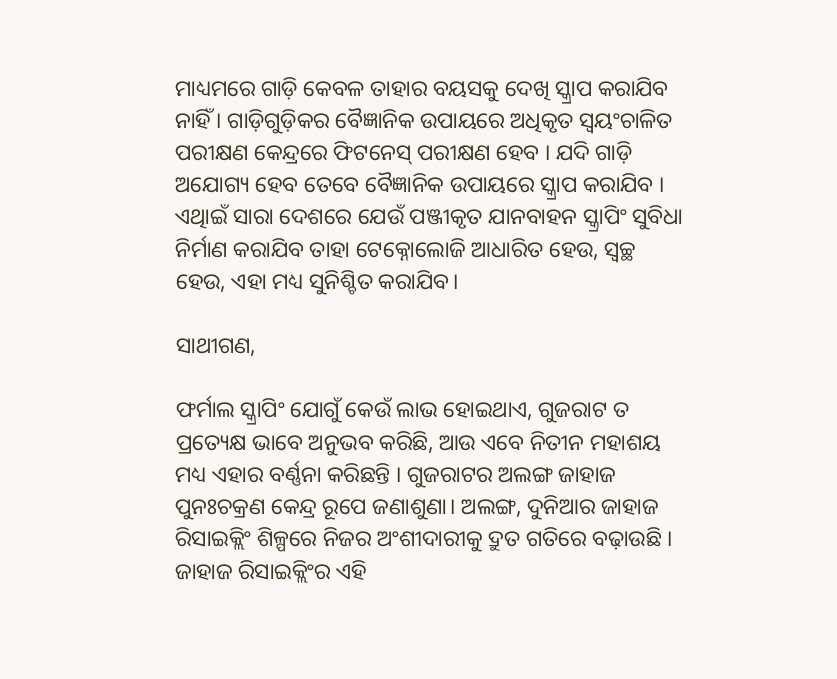ମାଧ୍ୟମରେ ଗାଡ଼ି କେବଳ ତାହାର ବୟସକୁ ଦେଖି ସ୍କ୍ରାପ କରାଯିବ ନାହିଁ । ଗାଡ଼ିଗୁଡ଼ିକର ବୈଜ୍ଞାନିକ ଉପାୟରେ ଅଧିକୃତ ସ୍ବୟଂଚାଳିତ ପରୀକ୍ଷଣ କେନ୍ଦ୍ରରେ ଫିଟନେସ୍‍ ପରୀକ୍ଷଣ ହେବ । ଯଦି ଗାଡ଼ି ଅଯୋଗ୍ୟ ହେବ ତେବେ ବୈଜ୍ଞାନିକ ଉପାୟରେ ସ୍କ୍ରାପ କରାଯିବ । ଏଥିାଇଁ ସାରା ଦେଶରେ ଯେଉଁ ପଞ୍ଜୀକୃତ ଯାନବାହନ ସ୍କ୍ରାପିଂ ସୁବିଧା ନିର୍ମାଣ କରାଯିବ ତାହା ଟେକ୍ନୋଲୋଜି ଆଧାରିତ ହେଉ, ସ୍ୱଚ୍ଛ ହେଉ, ଏହା ମଧ୍ୟ ସୁନିଶ୍ଚିତ କରାଯିବ।

ସାଥୀଗଣ,

ଫର୍ମାଲ ସ୍କ୍ରାପିଂ ଯୋଗୁଁ କେଉଁ ଲାଭ ହୋଇଥାଏ, ଗୁଜରାଟ ତ ପ୍ରତ୍ୟେକ୍ଷ ଭାବେ ଅନୁଭବ କରିଛି, ଆଉ ଏବେ ନିତୀନ ମହାଶୟ ମଧ୍ୟ ଏହାର ବର୍ଣ୍ଣନା କରିଛନ୍ତି । ଗୁଜରାଟର ଅଲଙ୍ଗ ଜାହାଜ ପୁନଃଚକ୍ରଣ କେନ୍ଦ୍ର ରୂପେ ଜଣାଶୁଣା। ଅଲଙ୍ଗ, ଦୁନିଆର ଜାହାଜ ରିସାଇକ୍ଲିଂ ଶିଳ୍ପରେ ନିଜର ଅଂଶୀଦାରୀକୁ ଦ୍ରୁତ ଗତିରେ ବଢ଼ାଉଛି । ଜାହାଜ ରିସାଇକ୍ଲିଂର ଏହି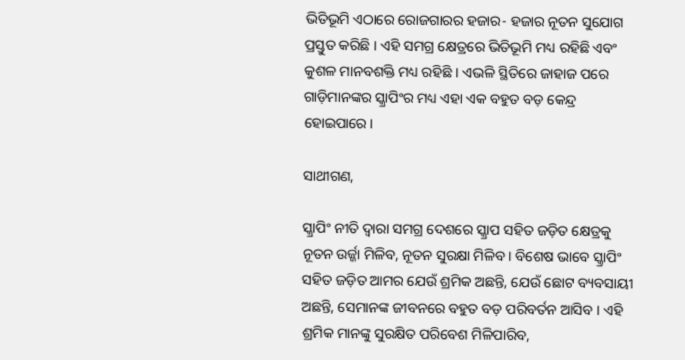ଭିତିଭୂମି ଏଠାରେ ରୋଜଗାରର ହଜାର- ହଜାର ନୂତନ ସୁଯୋଗ ପ୍ରସ୍ତୁତ କରିଛି । ଏହି ସମଗ୍ର କ୍ଷେତ୍ରରେ ଭିତିଭୂମି ମଧ୍ୟ ରହିଛି ଏବଂ କୁଶଳ ମାନବଶକ୍ତି ମଧ୍ୟ ରହିଛି । ଏଭଳି ସ୍ଥିତିରେ ଜାହାଜ ପରେ ଗାଡ଼ିମାନଙ୍କର ସ୍କ୍ରାପିଂର ମଧ୍ୟ ଏହା ଏକ ବହୁତ ବଡ଼ କେନ୍ଦ୍ର ହୋଇପାରେ।

ସାଥୀଗଣ,

ସ୍କ୍ରାପିଂ ନୀତି ଦ୍ୱାରା ସମଗ୍ର ଦେଶରେ ସ୍କ୍ରାପ ସହିତ ଜଡ଼ିତ କ୍ଷେତ୍ରକୁ ନୂତନ ଉର୍ଜ୍ଜା ମିଳିବ, ନୂତନ ସୁରକ୍ଷା ମିଳିବ । ବିଶେଷ ଭାବେ ସ୍କ୍ରାପିଂ ସହିତ ଜଡ଼ିତ ଆମର ଯେଉଁ ଶ୍ରମିକ ଅଛନ୍ତି, ଯେଉଁ ଛୋଟ ବ୍ୟବସାୟୀ ଅଛନ୍ତି, ସେମାନଙ୍କ ଜୀବନରେ ବହୁତ ବଡ଼ ପରିବର୍ତନ ଆସିବ । ଏହି ଶ୍ରମିକ ମାନଙ୍କୁ ସୁରକ୍ଷିତ ପରିବେଶ ମିଳିପାରିବ,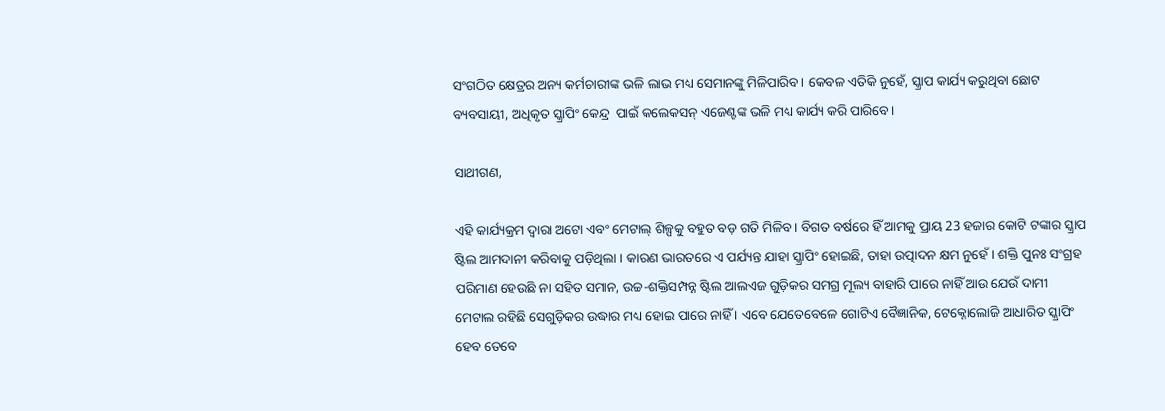ସଂଗଠିତ କ୍ଷେତ୍ରର ଅନ୍ୟ କର୍ମଚାରୀଙ୍କ ଭଳି ଲାଭ ମଧ୍ୟ ସେମାନଙ୍କୁ ମିଳିପାରିବ। କେବଳ ଏତିକି ନୁହେଁ, ସ୍କ୍ରାପ କାର୍ଯ୍ୟ କରୁଥିବା ଛୋଟ ବ୍ୟବସାୟୀ, ଅଧିକୃତ ସ୍କ୍ରାପିଂ କେନ୍ଦ୍ର  ପାଇଁ କଲେକସନ୍‍ ଏଜେଣ୍ଟଙ୍କ ଭଳି ମଧ୍ୟ କାର୍ଯ୍ୟ କରି ପାରିବେ।

ସାଥୀଗଣ,

ଏହି କାର୍ଯ୍ୟକ୍ରମ ଦ୍ୱାରା ଅଟୋ ଏବଂ ମେଟାଲ୍‍ ଶିଳ୍ପକୁ ବହୁତ ବଡ଼ ଗତି ମିଳିବ। ବିଗତ ବର୍ଷରେ ହିଁ ଆମକୁ ପ୍ରାୟ 23 ହଜାର କୋଟି ଟଙ୍କାର ସ୍କ୍ରାପ ଷ୍ଟିଲ ଆମଦାନୀ କରିବାକୁ ପଡ଼ିଥିଲା । କାରଣ ଭାରତରେ ଏ ପର୍ଯ୍ୟନ୍ତ ଯାହା ସ୍କ୍ରାପିଂ ହୋଇଛି, ତାହା ଉତ୍ପାଦନ କ୍ଷମ ନୁହେଁ । ଶକ୍ତି ପୁନଃ ସଂଗ୍ରହ ପରିମାଣ ହେଉଛି ନା ସହିତ ସମାନ, ଉଚ୍ଚ-ଶକ୍ତିସମ୍ପନ୍ନ ଷ୍ଟିଲ ଆଲଏଜ ଗୁଡ଼ିକର ସମଗ୍ର ମୂଲ୍ୟ ବାହାରି ପାରେ ନାହିଁ ଆଉ ଯେଉଁ ଦାମୀ ମେଟାଲ ରହିଛି ସେଗୁଡ଼ିକର ଉଦ୍ଧାର ମଧ୍ୟ ହୋଇ ପାରେ ନାହିଁ । ଏବେ ଯେତେବେଳେ ଗୋଟିଏ ବୈଜ୍ଞାନିକ, ଟେକ୍ନୋଲୋଜି ଆଧାରିତ ସ୍କ୍ରାପିଂ ହେବ ତେବେ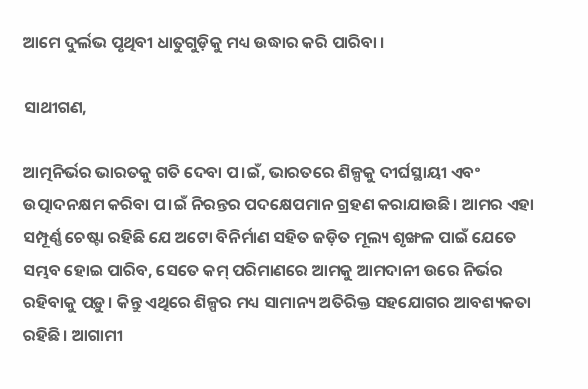ଆମେ ଦୁର୍ଲଭ ପୃଥିବୀ ଧାତୁଗୁଡ଼ିକୁ ମଧ୍ୟ ଉଦ୍ଧାର କରି ପାରିବା ।

ସାଥୀଗଣ,

ଆତ୍ମନିର୍ଭର ଭାରତକୁ ଗତି ଦେବା ପ।ଇଁ, ଭାରତରେ ଶିଳ୍ପକୁ ଦୀର୍ଘସ୍ଥାୟୀ ଏବଂ ଉତ୍ପାଦନକ୍ଷମ କରିବା ପ।ଇଁ ନିରନ୍ତର ପଦକ୍ଷେପମାନ ଗ୍ରହଣ କରାଯାଉଛି। ଆମର ଏହା ସମ୍ପୂର୍ଣ୍ଣ ଚେଷ୍ଟା ରହିଛି ଯେ ଅଟୋ ବିନିର୍ମାଣ ସହିତ ଜଡ଼ିତ ମୂଲ୍ୟ ଶୃଙ୍ଖଳ ପାଇଁ ଯେତେ ସମ୍ଭବ ହୋଇ ପାରିବ, ସେତେ କମ୍‍ ପରିମାଣରେ ଆମକୁ ଆମଦାନୀ ଉରେ ନିର୍ଭର ରହିବାକୁ ପଡ଼ୁ। କିନ୍ତୁ ଏଥିରେ ଶିଳ୍ପର ମଧ୍ୟ ସାମାନ୍ୟ ଅତିରିକ୍ତ ସହଯୋଗର ଆବଶ୍ୟକତା ରହିଛି। ଆଗାମୀ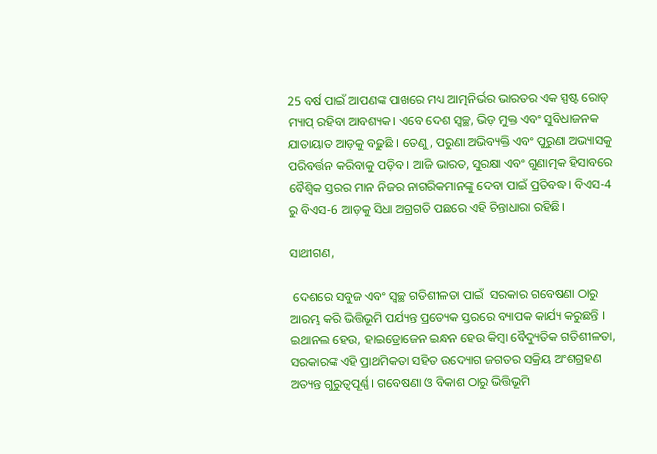25 ବର୍ଷ ପାଇଁ ଆପଣଙ୍କ ପାଖରେ ମଧ୍ୟ ଆତ୍ମନିର୍ଭର ଭାରତର ଏକ ସ୍ପଷ୍ଟ ରୋଡ୍‍ ମ୍ୟାପ୍‍ ରହିବା ଆବଶ୍ୟକ। ଏବେ ଦେଶ ସ୍ୱଚ୍ଛ, ଭିଡ଼ ମୁକ୍ତ ଏବଂ ସୁବିଧାଜନକ ଯାତାୟାତ ଆଡ଼କୁ ବଢ଼ୁଛି । ତେଣୁ, ପରୁଣା ଅଭିବ୍ୟକ୍ତି ଏବଂ ପୁରୁଣା ଅଭ୍ୟାସକୁ ପରିବର୍ତ୍ତନ କରିବାକୁ ପଡ଼ିବ । ଆଜି ଭାରତ, ସୁରକ୍ଷା ଏବଂ ଗୁଣାତ୍ମକ ହିସାବରେ ବୈଶ୍ୱିକ ସ୍ତରର ମାନ ନିଜର ନାଗରିକମାନଙ୍କୁ ଦେବା ପାଇଁ ପ୍ରତିବଦ୍ଧ। ବିଏସ-4 ରୁ ବିଏସ-6 ଆଡ଼କୁ ସିଧା ଅଗ୍ରଗତି ପଛରେ ଏହି ଚିନ୍ତାଧାରା ରହିଛି।

ସାଥୀଗଣ,

 ଦେଶରେ ସବୁଜ ଏବଂ ସ୍ୱଚ୍ଛ ଗତିଶୀଳତା ପାଇଁ  ସରକାର ଗବେଷଣା ଠାରୁ ଆରମ୍ଭ କରି ଭିତ୍ତିଭୂମି ପର୍ଯ୍ୟନ୍ତ ପ୍ରତ୍ୟେକ ସ୍ତରରେ ବ୍ୟାପକ କାର୍ଯ୍ୟ କରୁଛନ୍ତି । ଇଥାନଲ ହେଉ, ହାଇଡ୍ରୋଜେନ ଇନ୍ଧନ ହେଉ କିମ୍ବା ବୈଦ୍ୟୁତିକ ଗତିଶୀଳତା, ସରକାରଙ୍କ ଏହି ପ୍ରାଥମିକତା ସହିତ ଉଦ୍ୟୋଗ ଜଗତର ସକ୍ରିୟ ଅଂଶଗ୍ରହଣ ଅତ୍ୟନ୍ତ ଗୁରୁତ୍ୱପୂର୍ଣ୍ଣ। ଗବେଷଣା ଓ ବିକାଶ ଠାରୁ ଭିତ୍ତିଭୂମି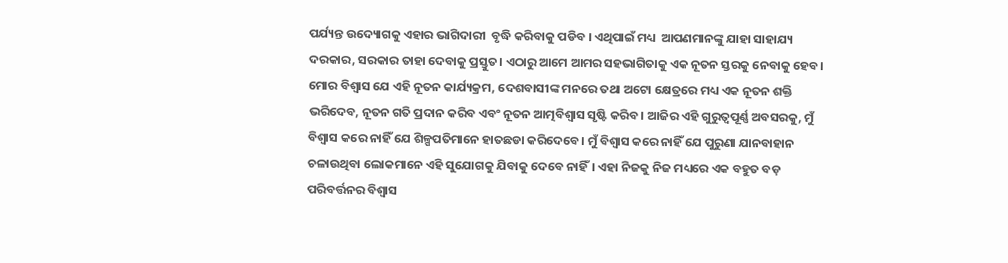ପର୍ଯ୍ୟନ୍ତ ଉଦ୍ୟୋଗକୁ ଏହାର ଭାଗିଦାରୀ  ବୃଦ୍ଧି କରିବାକୁ ପଡିବ । ଏଥିପାଇଁ ମଧ୍ୟ  ଆପଣମାନଙ୍କୁ ଯାହା ସାହାଯ୍ୟ ଦରକାର, ସରକାର ତାହା ଦେବାକୁ ପ୍ରସ୍ତୁତ। ଏଠାରୁ ଆମେ ଆମର ସହଭାଗିତାକୁ ଏକ ନୂତନ ସ୍ତରକୁ ନେବାକୁ ହେବ। ମୋର ବିଶ୍ବାସ ଯେ ଏହି ନୂତନ କାର୍ଯ୍ୟକ୍ରମ, ଦେଶବାସୀଙ୍କ ମନରେ ତଥା ଅଟୋ କ୍ଷେତ୍ରରେ ମଧ୍ୟ ଏକ ନୂତନ ଶକ୍ତି ଭରିଦେବ, ନୂତନ ଗତି ପ୍ରଦାନ କରିବ ଏବଂ ନୂତନ ଆତ୍ମବିଶ୍ୱାସ ସୃଷ୍ଟି କରିବ। ଆଜିର ଏହି ଗୁରୁତ୍ବପୂର୍ଣ୍ଣ ଅବସରକୁ, ମୁଁ ବିଶ୍ୱାସ କରେ ନାହିଁ ଯେ ଶିଳ୍ପପତିମାନେ ହାତଛଡା କରିଦେବେ। ମୁଁ ବିଶ୍ୱାସ କରେ ନାହିଁ ଯେ ପୁରୁଣା ଯାନବାହାନ ଚଳାଉଥିବା ଲୋକମାନେ ଏହି ସୁଯୋଗକୁ ଯିବାକୁ ଦେବେ ନାହିଁ। ଏହା ନିଜକୁ ନିଜ ମଧ୍ୟରେ ଏକ ବହୁତ ବଡ଼ ପରିବର୍ତ୍ତନର ବିଶ୍ୱାସ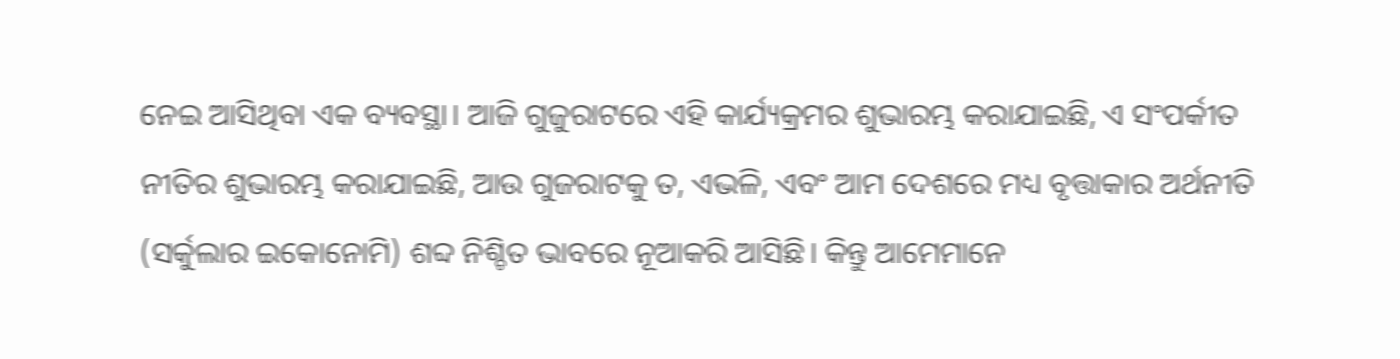ନେଇ ଆସିଥିବା ଏକ ବ୍ୟବସ୍ଥା। ଆଜି ଗୁଜୁରାଟରେ ଏହି କାର୍ଯ୍ୟକ୍ରମର ଶୁଭାରମ୍ଭ କରାଯାଇଛି, ଏ ସଂପର୍କୀତ ନୀତିର ଶୁଭାରମ୍ଭ କରାଯାଇଛି, ଆଉ ଗୁଜରାଟକୁ ତ, ଏଭଳି, ଏବଂ ଆମ ଦେଶରେ ମଧ୍ୟ ବୃତ୍ତାକାର ଅର୍ଥନୀତି (ସର୍କୁଲାର ଇକୋନୋମି) ଶବ୍ଦ ନିଶ୍ଚିତ ଭାବରେ ନୂଆକରି ଆସିଛି। କିନ୍ତୁ ଆମେମାନେ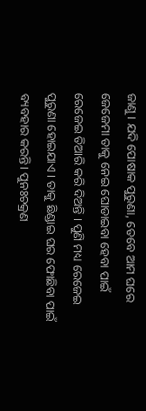ଜାଣୁ । ଯଦି ପୋଷାକ ପୁରୁଣା, ତେବେ ଆମ ଘରେ ଜେଜେମା ତାକୁ ନେଇ ଘୋଡାଇବା ହେବା ପାଇଁ ରେଜେଇ ତିଆରି କରି ଦିଅନ୍ତି । ପୁଣି ମଧ୍ୟ ରେଜେଇ ପୁରୁଣା ହୋଇଯାଏ । ତାକୁ ଛିଣ୍ଡାଇ ଘର ଫୋଛିବା ପାଇଁ ବ୍ୟବହାର କରନ୍ତି। ପୁନଃଚକ୍ରଣ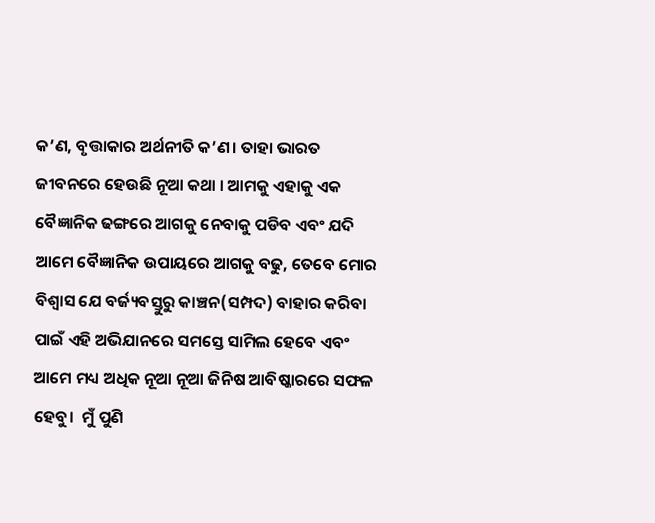କ’ଣ, ବୃତ୍ତାକାର ଅର୍ଥନୀତି କ’ଣ। ତାହା ଭାରତ ଜୀବନରେ ହେଉଛି ନୂଆ କଥା । ଆମକୁ ଏହାକୁ ଏକ ବୈଜ୍ଞାନିକ ଢଙ୍ଗରେ ଆଗକୁ ନେବାକୁ ପଡିବ ଏବଂ ଯଦି ଆମେ ବୈଜ୍ଞାନିକ ଉପାୟରେ ଆଗକୁ ବଢୁ, ତେବେ ମୋର ବିଶ୍ୱାସ ଯେ ବର୍ଜ୍ୟବସ୍ତୁରୁ କାଞ୍ଚନ(ସମ୍ପଦ) ବାହାର କରିବା ପାଇଁ ଏହି ଅଭିଯାନରେ ସମସ୍ତେ ସାମିଲ ହେବେ ଏବଂ ଆମେ ମଧ୍ୟ ଅଧିକ ନୂଆ ନୂଆ ଜିନିଷ ଆବିଷ୍କାରରେ ସଫଳ ହେବୁ।  ମୁଁ ପୁଣି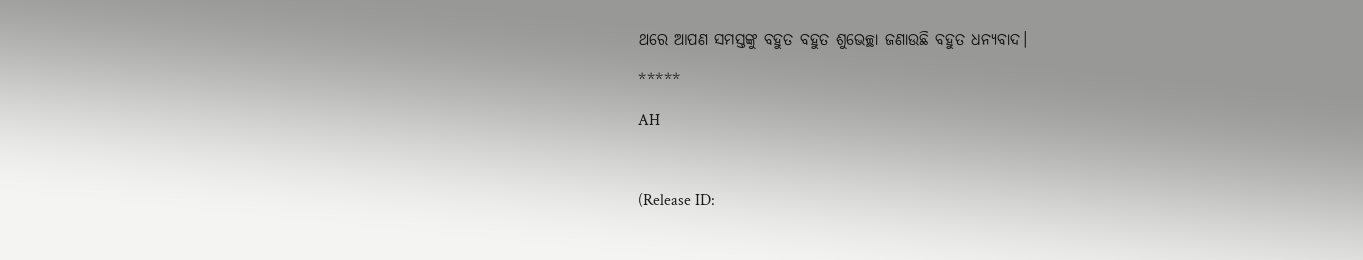ଥରେ ଆପଣ ସମସ୍ତଙ୍କୁ ବହୁତ ବହୁତ ଶୁଭେଚ୍ଛା ଜଣାଉଛି ବହୁତ ଧନ୍ୟବାଦ।

*****

AH



(Release ID: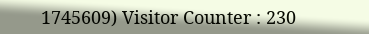1745609) Visitor Counter : 230